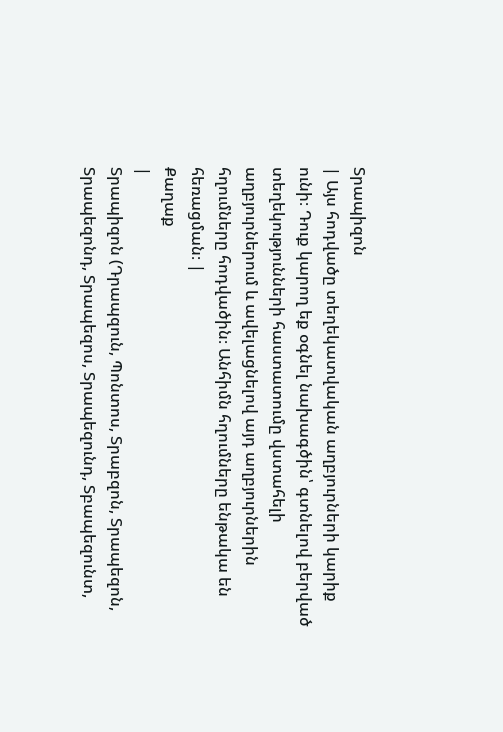Տրապիզոն
| Այս հոդվածը տեղեկատվական աղբյուրների կարիք ունի։ Դուք կարող եք օգնել նախագծին՝ գտնելով բերված տեղեկությունների հաստատումը վստահելի աղբյուրներում և ավելացնելով այդ աղբյուրներին հղումները հոդվածին։ Անհիմն հղումները ենթակա են հեռացման։ |
Քաղաք
|
Տրապիզոն (Դրապզուն, Պոնտոս, Տրաբզոն, Տրապեզոն, Տրապեզոնդ, Տրապեզոս, Տրապեզունդ, Տբապեզունտ,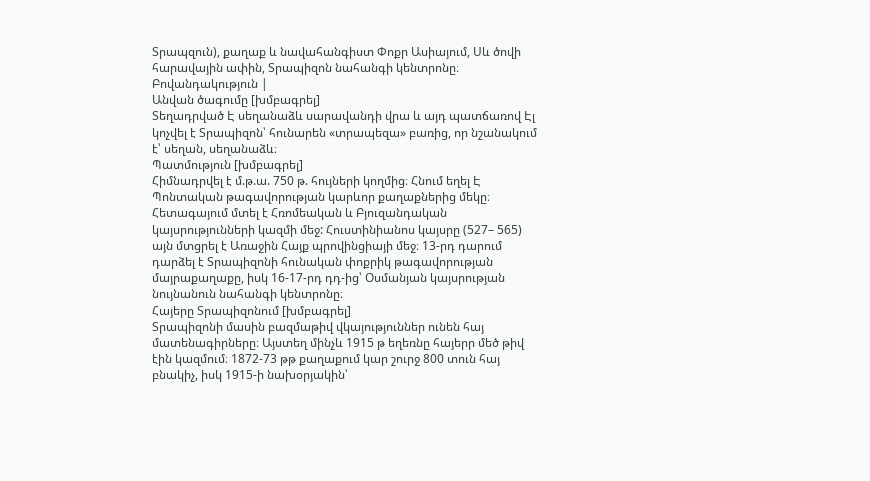Տրապզուն), քաղաք և նավահանգիստ Փոքր Ասիայում, Սև ծովի հարավային ափին, Տրապիզոն նահանգի կենտրոնը։
Բովանդակություն |
Անվան ծագումը [խմբագրել]
Տեղադրված Է սեղանաձև սարավանդի վրա և այդ պատճառով Էլ կոչվել է Տրապիզոն՝ հունարեն «տրապեզա» բառից, որ նշանակում է՝ սեղան, սեղանաձև։
Պատմություն [խմբագրել]
Հիմնադրվել է մ.թ.ա. 750 թ. հույների կողմից։ Հնում եղել Է Պոնտական թագավորության կարևոր քաղաքներից մեկը։ Հետագայում մտել է Հռոմեական և Բյուզանդական կայսրությունների կազմի մեջ: Հուստինիանոս կայսրը (527– 565) այն մտցրել է Առաջին Հայք պրովինցիայի մեջ։ 13-րդ դարում դարձել է Տրապիզոնի հունական փոքրիկ թագավորության մայրաքաղաքը, իսկ 16-17-րդ դդ-ից՝ Օսմանյան կայսրության նույնանուն նահանգի կենտրոնը։
Հայերը Տրապիզոնում [խմբագրել]
Տրապիզոնի մասին բազմաթիվ վկայություններ ունեն հայ մատենագիրները։ Այստեղ մինչև 1915 թ եղեռնը հայերր մեծ թիվ էին կազմում։ 1872-73 թթ քաղաքում կար շուրջ 800 տուն հայ բնակիչ, իսկ 1915-ի նախօրյակին՝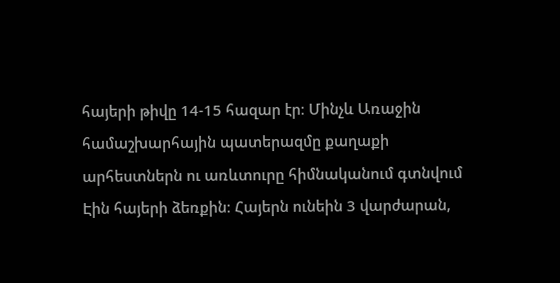հայերի թիվը 14-15 հազար էր։ Մինչև Առաջին համաշխարհային պատերազմը քաղաքի արհեստներն ու առևտուրը հիմնականում գտնվում Էին հայերի ձեռքին։ Հայերն ունեին 3 վարժարան,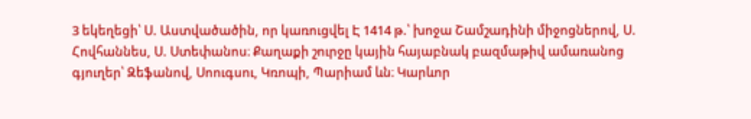3 եկեղեցի՝ Ս. Աստվածածին, որ կառուցվել Է 1414 թ.՝ խոջա Շամշադինի միջոցներով, Ս. Հովհաննես, Ս. Ստեփանոս։ Քաղաքի շուրջը կային հայաբնակ բազմաթիվ ամառանոց գյուղեր՝ Զեֆանով, Սոուգսու, Կռոպի, Պարիամ ևն։ Կարևոր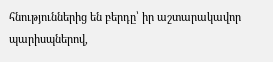հնություններից են բերդը՝ իր աշտարակավոր պարիսպներով,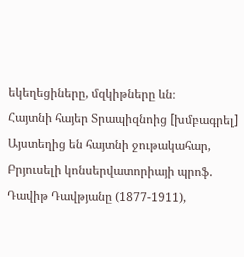եկեղեցիները, մզկիթները ևն։
Հայտնի հայեր Տրապիզնոից [խմբագրել]
Այստեղից են հայտնի ջութակահար, Բրյուսելի կոնսերվատորիայի պրոֆ. Դավիթ Դավթյանը (1877-1911),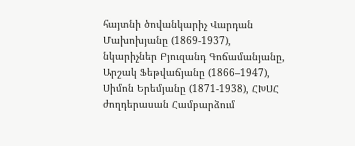հայտնի ծովանկարիչ Վարդան Մախոխյանը (1869-1937), նկարիչներ Բյուզանդ Գոճամանյանը, Արշակ Ֆեթվաճյանը (1866–1947), Սիմոն Երեմյանը (1871-1938), ՀԽՍՀ ժողդերասան Համբարձում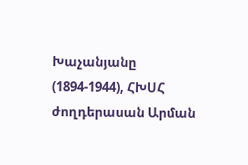Խաչանյանը (1894-1944), ՀԽՍՀ ժողդերասան Արման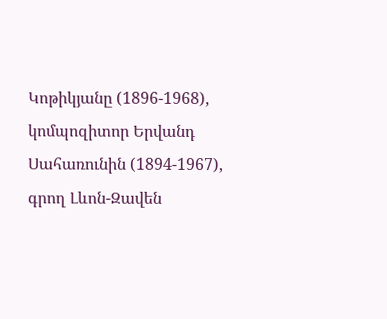Կոթիկյանը (1896-1968), կոմպոզիտոր Երվանդ Սահառունին (1894-1967), գրող Լևոն-Զավեն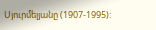Սյուրմելյանը (1907-1995):